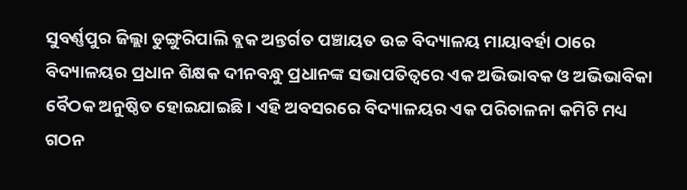ସୁବର୍ଣ୍ଣପୁର ଜିଲ୍ଲା ଡୁଙ୍ଗୁରିପାଲି ବ୍ଲକ ଅନ୍ତର୍ଗତ ପଞ୍ଚାୟତ ଉଚ୍ଚ ବିଦ୍ୟାଳୟ ମାୟାବର୍ହା ଠାରେ ବିଦ୍ୟାଳୟର ପ୍ରଧାନ ଶିକ୍ଷକ ଦୀନବନ୍ଧୁ ପ୍ରଧାନଙ୍କ ସଭାପତିତ୍ୱରେ ଏକ ଅଭିଭାବକ ଓ ଅଭିଭାବିକା ବୈଠକ ଅନୁଷ୍ଠିତ ହୋଇଯାଇଛି। ଏହି ଅବସରରେ ବିଦ୍ୟାଳୟର ଏକ ପରିଚାଳନା କମିଟି ମଧ୍ୟ ଗଠନ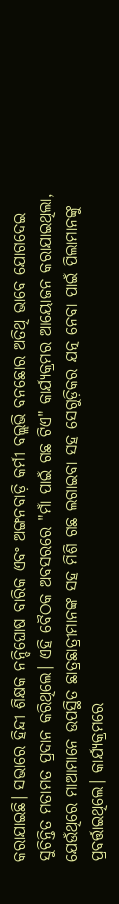କରାଯାଇଛି। ସଭାରେ ହିନ୍ଦୀ ଶିକ୍ଷକ ନନ୍ଦିଘୋଷ ବାରିକ ଏବଂ ଅଙ୍ଗନବାଡ଼ି କର୍ମୀ ବଲ୍ଲଭି ବନଛୋର ଅତିଥି ଭାବେ ଯୋଗଦେଇ ସୁଚିନ୍ତିତ ମତାମତ ପ୍ରଦାନ କରିଥିଲେ। ଏହି ବୈଠକ ଅବସରରେ "ମାଁ ପାଇଁ ଗଛ ଟିଏ" କାର୍ଯ୍ୟକ୍ରମର ଆୟୋଜନ କରାଯାଇଥିଲା, ଯେଉଁଥିରେ ମାଆମାନେ ଉପସ୍ଥିତ ଛାତ୍ରଛାତ୍ରୀମାନଙ୍କ ସହ ମିଶି ଗଛ ଲଗାଇବା ସହ ସେଗୁଡ଼ିକର ଯତ୍ନ ନେବା ପାଇଁ ପିଲାମାନଙ୍କୁ ପ୍ରବର୍ତ୍ତାଇଥିଲେ। କାର୍ଯ୍ୟକ୍ରମରେ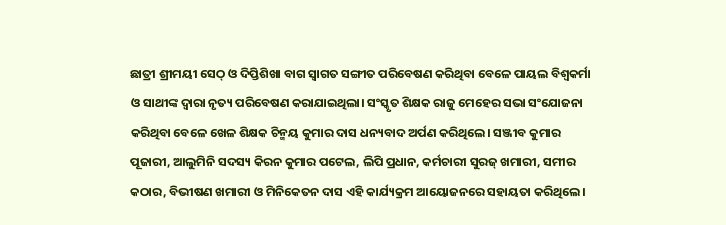ଛାତ୍ରୀ ଶ୍ରୀମୟୀ ସେଠ୍ ଓ ଦିପ୍ତିଶିଖା ବାଗ ସ୍ବାଗତ ସଙ୍ଗୀତ ପରିବେଷଣ କରିଥିବା ବେଳେ ପାୟଲ ବିଶ୍ଵକର୍ମା ଓ ସାଥୀଙ୍କ ଦ୍ଵାରା ନୃତ୍ୟ ପରିବେଷଣ କରାଯାଇଥିଲା। ସଂସ୍କୃତ ଶିକ୍ଷକ ରାଜୁ ମେହେର ସଭା ସଂଯୋଜନା କରିଥିବା ବେଳେ ଖେଳ ଶିକ୍ଷକ ଚିନ୍ମୟ କୁମାର ଦାସ ଧନ୍ୟବାଦ ଅର୍ପଣ କରିଥିଲେ। ସଞ୍ଜୀବ କୁମାର ପୂଜାରୀ, ଆଲୁମିନି ସଦସ୍ୟ କିରନ କୁମାର ପଟେଲ, ଲିପି ପ୍ରଧାନ, କର୍ମଚାରୀ ସୁରଜ୍ ଖମାରୀ, ସମୀର କଠାର, ବିଭୀଷଣ ଖମାରୀ ଓ ମିନିକେତନ ଦାସ ଏହି କାର୍ଯ୍ୟକ୍ରମ ଆୟୋଜନରେ ସହାୟତା କରିଥିଲେ।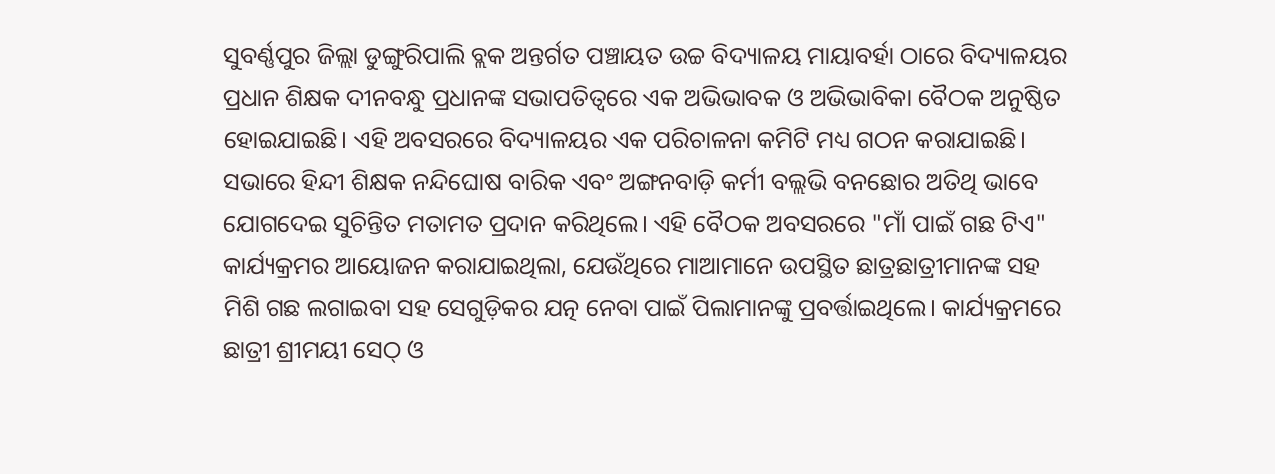ସୁବର୍ଣ୍ଣପୁର ଜିଲ୍ଲା ଡୁଙ୍ଗୁରିପାଲି ବ୍ଲକ ଅନ୍ତର୍ଗତ ପଞ୍ଚାୟତ ଉଚ୍ଚ ବିଦ୍ୟାଳୟ ମାୟାବର୍ହା ଠାରେ ବିଦ୍ୟାଳୟର ପ୍ରଧାନ ଶିକ୍ଷକ ଦୀନବନ୍ଧୁ ପ୍ରଧାନଙ୍କ ସଭାପତିତ୍ୱରେ ଏକ ଅଭିଭାବକ ଓ ଅଭିଭାବିକା ବୈଠକ ଅନୁଷ୍ଠିତ ହୋଇଯାଇଛି। ଏହି ଅବସରରେ ବିଦ୍ୟାଳୟର ଏକ ପରିଚାଳନା କମିଟି ମଧ୍ୟ ଗଠନ କରାଯାଇଛି। ସଭାରେ ହିନ୍ଦୀ ଶିକ୍ଷକ ନନ୍ଦିଘୋଷ ବାରିକ ଏବଂ ଅଙ୍ଗନବାଡ଼ି କର୍ମୀ ବଲ୍ଲଭି ବନଛୋର ଅତିଥି ଭାବେ ଯୋଗଦେଇ ସୁଚିନ୍ତିତ ମତାମତ ପ୍ରଦାନ କରିଥିଲେ। ଏହି ବୈଠକ ଅବସରରେ "ମାଁ ପାଇଁ ଗଛ ଟିଏ" କାର୍ଯ୍ୟକ୍ରମର ଆୟୋଜନ କରାଯାଇଥିଲା, ଯେଉଁଥିରେ ମାଆମାନେ ଉପସ୍ଥିତ ଛାତ୍ରଛାତ୍ରୀମାନଙ୍କ ସହ ମିଶି ଗଛ ଲଗାଇବା ସହ ସେଗୁଡ଼ିକର ଯତ୍ନ ନେବା ପାଇଁ ପିଲାମାନଙ୍କୁ ପ୍ରବର୍ତ୍ତାଇଥିଲେ। କାର୍ଯ୍ୟକ୍ରମରେ ଛାତ୍ରୀ ଶ୍ରୀମୟୀ ସେଠ୍ ଓ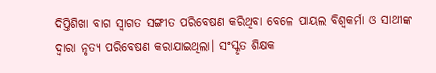ଦିପ୍ତିଶିଖା ବାଗ ସ୍ବାଗତ ସଙ୍ଗୀତ ପରିବେଷଣ କରିଥିବା ବେଳେ ପାୟଲ ବିଶ୍ଵକର୍ମା ଓ ସାଥୀଙ୍କ ଦ୍ଵାରା ନୃତ୍ୟ ପରିବେଷଣ କରାଯାଇଥିଲା। ସଂସ୍କୃତ ଶିକ୍ଷକ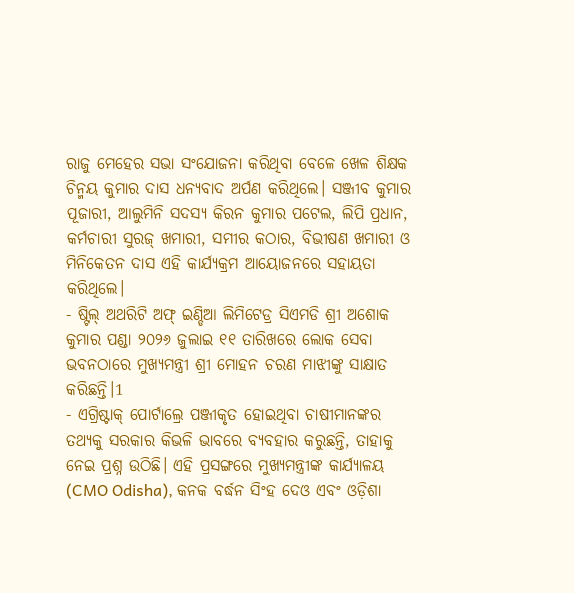ରାଜୁ ମେହେର ସଭା ସଂଯୋଜନା କରିଥିବା ବେଳେ ଖେଳ ଶିକ୍ଷକ ଚିନ୍ମୟ କୁମାର ଦାସ ଧନ୍ୟବାଦ ଅର୍ପଣ କରିଥିଲେ। ସଞ୍ଜୀବ କୁମାର ପୂଜାରୀ, ଆଲୁମିନି ସଦସ୍ୟ କିରନ କୁମାର ପଟେଲ, ଲିପି ପ୍ରଧାନ, କର୍ମଚାରୀ ସୁରଜ୍ ଖମାରୀ, ସମୀର କଠାର, ବିଭୀଷଣ ଖମାରୀ ଓ ମିନିକେତନ ଦାସ ଏହି କାର୍ଯ୍ୟକ୍ରମ ଆୟୋଜନରେ ସହାୟତା କରିଥିଲେ।
- ଷ୍ଟିଲ୍ ଅଥରିଟି ଅଫ୍ ଇଣ୍ଡିଆ ଲିମିଟେଡ୍ର ସିଏମଡି ଶ୍ରୀ ଅଶୋକ କୁମାର ପଣ୍ଡା ୨୦୨୬ ଜୁଲାଇ ୧୧ ତାରିଖରେ ଲୋକ ସେବା ଭବନଠାରେ ମୁଖ୍ୟମନ୍ତ୍ରୀ ଶ୍ରୀ ମୋହନ ଚରଣ ମାଝୀଙ୍କୁ ସାକ୍ଷାତ କରିଛନ୍ତି।1
- ଏଗ୍ରିଷ୍ଟାକ୍ ପୋର୍ଟାଲ୍ରେ ପଞ୍ଜୀକୃତ ହୋଇଥିବା ଚାଷୀମାନଙ୍କର ତଥ୍ୟକୁ ସରକାର କିଭଳି ଭାବରେ ବ୍ୟବହାର କରୁଛନ୍ତି, ତାହାକୁ ନେଇ ପ୍ରଶ୍ନ ଉଠିଛି। ଏହି ପ୍ରସଙ୍ଗରେ ମୁଖ୍ୟମନ୍ତ୍ରୀଙ୍କ କାର୍ଯ୍ୟାଳୟ (CMO Odisha), କନକ ବର୍ଦ୍ଧନ ସିଂହ ଦେଓ ଏବଂ ଓଡ଼ିଶା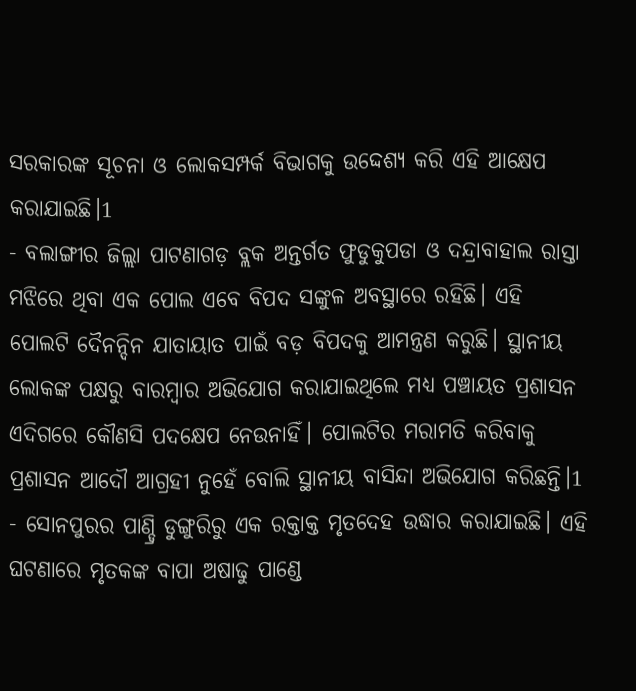ସରକାରଙ୍କ ସୂଚନା ଓ ଲୋକସମ୍ପର୍କ ବିଭାଗକୁ ଉଦ୍ଦେଶ୍ୟ କରି ଏହି ଆକ୍ଷେପ କରାଯାଇଛି।1
- ବଲାଙ୍ଗୀର ଜିଲ୍ଲା ପାଟଣାଗଡ଼ ବ୍ଲକ ଅନ୍ତର୍ଗତ ଫୁଡୁକୁପଡା ଓ ଦନ୍ଦ୍ରାବାହାଲ ରାସ୍ତା ମଝିରେ ଥିବା ଏକ ପୋଲ ଏବେ ବିପଦ ସଙ୍କୁଳ ଅବସ୍ଥାରେ ରହିଛି। ଏହି ପୋଲଟି ଦୈନନ୍ଦିନ ଯାତାୟାତ ପାଇଁ ବଡ଼ ବିପଦକୁ ଆମନ୍ତ୍ରଣ କରୁଛି। ସ୍ଥାନୀୟ ଲୋକଙ୍କ ପକ୍ଷରୁ ବାରମ୍ବାର ଅଭିଯୋଗ କରାଯାଇଥିଲେ ମଧ୍ୟ ପଞ୍ଚାୟତ ପ୍ରଶାସନ ଏଦିଗରେ କୌଣସି ପଦକ୍ଷେପ ନେଉନାହିଁ। ପୋଲଟିର ମରାମତି କରିବାକୁ ପ୍ରଶାସନ ଆଦୌ ଆଗ୍ରହୀ ନୁହେଁ ବୋଲି ସ୍ଥାନୀୟ ବାସିନ୍ଦା ଅଭିଯୋଗ କରିଛନ୍ତି।1
- ସୋନପୁରର ପାଣ୍ଡ୍ରି ଡୁଙ୍ଗୁରିରୁ ଏକ ରକ୍ତାକ୍ତ ମୃତଦେହ ଉଦ୍ଧାର କରାଯାଇଛି। ଏହି ଘଟଣାରେ ମୃତକଙ୍କ ବାପା ଅଷାଢୁ ପାଣ୍ଡେ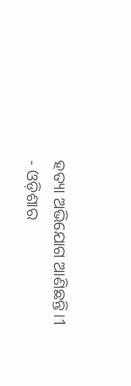ହତ୍ୟା ଅଭିଯୋଗ ଆଣିଛନ୍ତି।1
- ଓଡ଼ିଶାର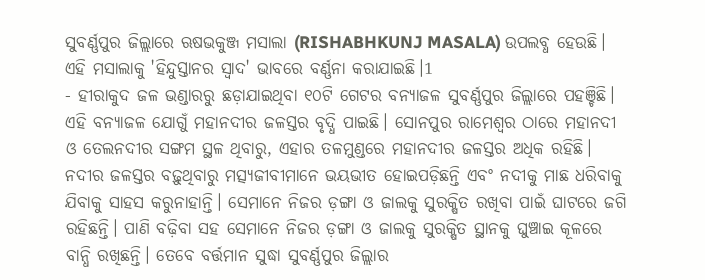ସୁବର୍ଣ୍ଣପୁର ଜିଲ୍ଲାରେ ଋଷଭକୁଞ୍ଜ ମସାଲା (RISHABHKUNJ MASALA) ଉପଲବ୍ଧ ହେଉଛି। ଏହି ମସାଲାକୁ 'ହିନ୍ଦୁସ୍ତାନର ସ୍ୱାଦ' ଭାବରେ ବର୍ଣ୍ଣନା କରାଯାଇଛି।1
- ହୀରାକୁଦ ଜଳ ଭଣ୍ଡାରରୁ ଛଡ଼ାଯାଇଥିବା ୧୦ଟି ଗେଟର ବନ୍ୟାଜଳ ସୁବର୍ଣ୍ଣପୁର ଜିଲ୍ଲାରେ ପହଞ୍ଚିଛି। ଏହି ବନ୍ୟାଜଳ ଯୋଗୁଁ ମହାନଦୀର ଜଳସ୍ତର ବୃଦ୍ଧି ପାଇଛି। ସୋନପୁର ରାମେଶ୍ୱର ଠାରେ ମହାନଦୀ ଓ ତେଲନଦୀର ସଙ୍ଗମ ସ୍ଥଳ ଥିବାରୁ, ଏହାର ତଳମୁଣ୍ଡରେ ମହାନଦୀର ଜଳସ୍ତର ଅଧିକ ରହିଛି। ନଦୀର ଜଳସ୍ତର ବଢ଼ୁଥିବାରୁ ମତ୍ସ୍ୟଜୀବୀମାନେ ଭୟଭୀତ ହୋଇପଡ଼ିଛନ୍ତି ଏବଂ ନଦୀକୁ ମାଛ ଧରିବାକୁ ଯିବାକୁ ସାହସ କରୁନାହାନ୍ତି। ସେମାନେ ନିଜର ଡ଼ଙ୍ଗା ଓ ଜାଲକୁ ସୁରକ୍ଷିତ ରଖିବା ପାଇଁ ଘାଟରେ ଜଗି ରହିଛନ୍ତି। ପାଣି ବଢ଼ିବା ସହ ସେମାନେ ନିଜର ଡ଼ଙ୍ଗା ଓ ଜାଲକୁ ସୁରକ୍ଷିତ ସ୍ଥାନକୁ ଘୁଞ୍ଚାଇ କୂଳରେ ବାନ୍ଧି ରଖିଛନ୍ତି। ତେବେ ବର୍ତ୍ତମାନ ସୁଦ୍ଧା ସୁବର୍ଣ୍ଣପୁର ଜିଲ୍ଲାର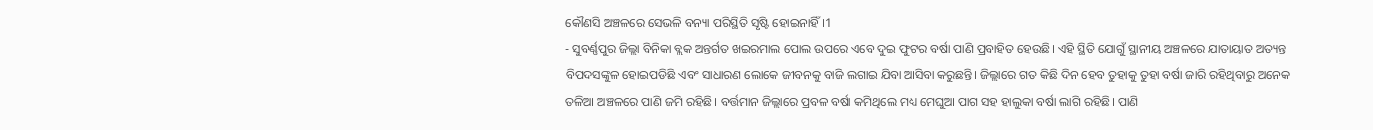କୌଣସି ଅଞ୍ଚଳରେ ସେଭଳି ବନ୍ୟା ପରିସ୍ଥିତି ସୃଷ୍ଟି ହୋଇନାହିଁ।1
- ସୁବର୍ଣ୍ଣପୁର ଜିଲ୍ଲା ବିନିକା ବ୍ଲକ ଅନ୍ତର୍ଗତ ଖଇରମାଲ ପୋଲ ଉପରେ ଏବେ ଦୁଇ ଫୁଟର ବର୍ଷା ପାଣି ପ୍ରବାହିତ ହେଉଛି। ଏହି ସ୍ଥିତି ଯୋଗୁଁ ସ୍ଥାନୀୟ ଅଞ୍ଚଳରେ ଯାତାୟାତ ଅତ୍ୟନ୍ତ ବିପଦସଙ୍କୁଳ ହୋଇପଡିଛି ଏବଂ ସାଧାରଣ ଲୋକେ ଜୀବନକୁ ବାଜି ଲଗାଇ ଯିବା ଆସିବା କରୁଛନ୍ତି। ଜିଲ୍ଲାରେ ଗତ କିଛି ଦିନ ହେବ ତୁହାକୁ ତୁହା ବର୍ଷା ଜାରି ରହିଥିବାରୁ ଅନେକ ତଳିଆ ଅଞ୍ଚଳରେ ପାଣି ଜମି ରହିଛି। ବର୍ତ୍ତମାନ ଜିଲ୍ଲାରେ ପ୍ରବଳ ବର୍ଷା କମିଥିଲେ ମଧ୍ୟ ମେଘୁଆ ପାଗ ସହ ହାଲୁକା ବର୍ଷା ଲାଗି ରହିଛି। ପାଣି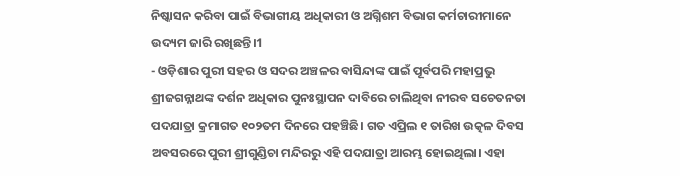ନିଷ୍କାସନ କରିବା ପାଇଁ ବିଭାଗୀୟ ଅଧିକାରୀ ଓ ଅଗ୍ନିଶମ ବିଭାଗ କର୍ମଚାରୀମାନେ ଉଦ୍ୟମ ଜାରି ରଖିଛନ୍ତି।1
- ଓଡ଼ିଶାର ପୁରୀ ସହର ଓ ସଦର ଅଞ୍ଚଳର ବାସିନ୍ଦାଙ୍କ ପାଇଁ ପୂର୍ବପରି ମହାପ୍ରଭୁ ଶ୍ରୀଜଗନ୍ନାଥଙ୍କ ଦର୍ଶନ ଅଧିକାର ପୁନଃସ୍ଥାପନ ଦାବିରେ ଚାଲିଥିବା ନୀରବ ସଚେତନତା ପଦଯାତ୍ରା କ୍ରମାଗତ ୧୦୨ତମ ଦିନରେ ପହଞ୍ଚିଛି। ଗତ ଏପ୍ରିଲ ୧ ତାରିଖ ଉତ୍କଳ ଦିବସ ଅବସରରେ ପୁରୀ ଶ୍ରୀଗୁଣ୍ଡିଚା ମନ୍ଦିରରୁ ଏହି ପଦଯାତ୍ରା ଆରମ୍ଭ ହୋଇଥିଲା। ଏହା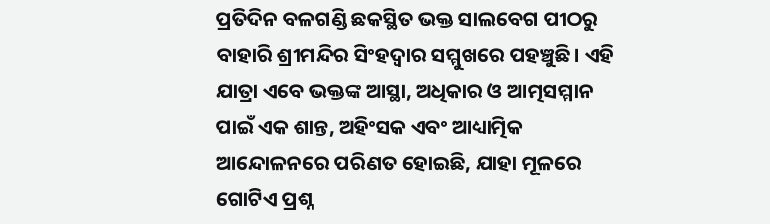ପ୍ରତିଦିନ ବଳଗଣ୍ଡି ଛକସ୍ଥିତ ଭକ୍ତ ସାଲବେଗ ପୀଠରୁ ବାହାରି ଶ୍ରୀମନ୍ଦିର ସିଂହଦ୍ୱାର ସମ୍ମୁଖରେ ପହଞ୍ଚୁଛି। ଏହି ଯାତ୍ରା ଏବେ ଭକ୍ତଙ୍କ ଆସ୍ଥା, ଅଧିକାର ଓ ଆତ୍ମସମ୍ମାନ ପାଇଁ ଏକ ଶାନ୍ତ, ଅହିଂସକ ଏବଂ ଆଧ୍ୟାତ୍ମିକ ଆନ୍ଦୋଳନରେ ପରିଣତ ହୋଇଛି, ଯାହା ମୂଳରେ ଗୋଟିଏ ପ୍ରଶ୍ନ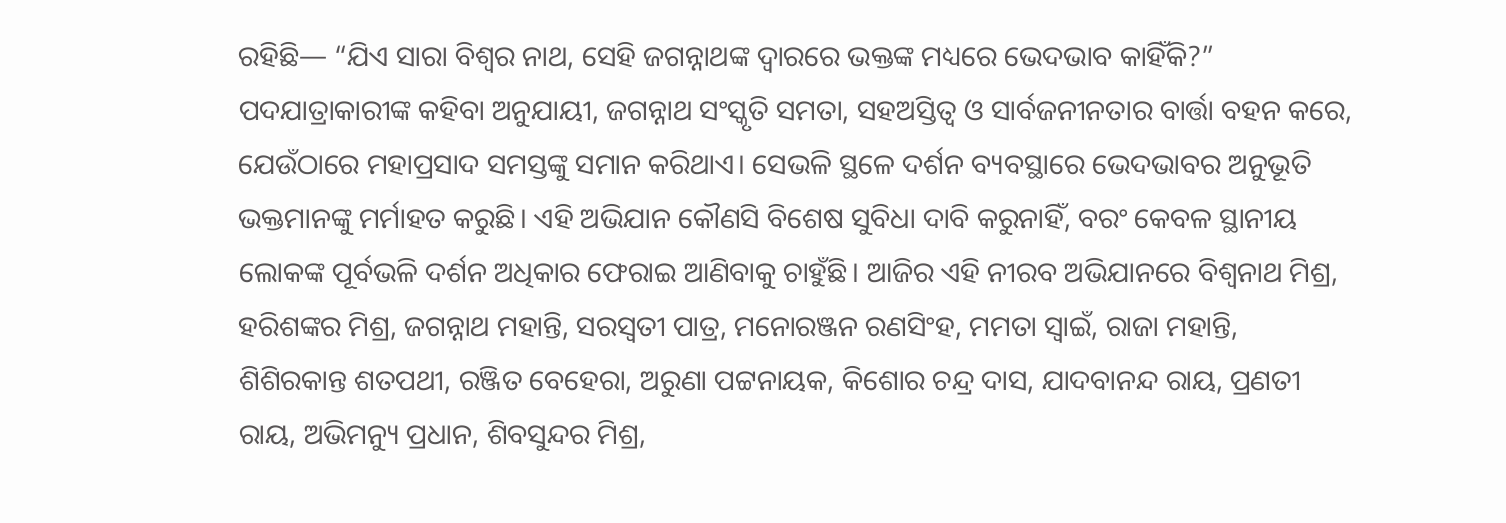ରହିଛି— “ଯିଏ ସାରା ବିଶ୍ୱର ନାଥ, ସେହି ଜଗନ୍ନାଥଙ୍କ ଦ୍ୱାରରେ ଭକ୍ତଙ୍କ ମଧ୍ୟରେ ଭେଦଭାବ କାହିଁକି?” ପଦଯାତ୍ରାକାରୀଙ୍କ କହିବା ଅନୁଯାୟୀ, ଜଗନ୍ନାଥ ସଂସ୍କୃତି ସମତା, ସହଅସ୍ତିତ୍ୱ ଓ ସାର୍ବଜନୀନତାର ବାର୍ତ୍ତା ବହନ କରେ, ଯେଉଁଠାରେ ମହାପ୍ରସାଦ ସମସ୍ତଙ୍କୁ ସମାନ କରିଥାଏ। ସେଭଳି ସ୍ଥଳେ ଦର୍ଶନ ବ୍ୟବସ୍ଥାରେ ଭେଦଭାବର ଅନୁଭୂତି ଭକ୍ତମାନଙ୍କୁ ମର୍ମାହତ କରୁଛି। ଏହି ଅଭିଯାନ କୌଣସି ବିଶେଷ ସୁବିଧା ଦାବି କରୁନାହିଁ, ବରଂ କେବଳ ସ୍ଥାନୀୟ ଲୋକଙ୍କ ପୂର୍ବଭଳି ଦର୍ଶନ ଅଧିକାର ଫେରାଇ ଆଣିବାକୁ ଚାହୁଁଛି। ଆଜିର ଏହି ନୀରବ ଅଭିଯାନରେ ବିଶ୍ୱନାଥ ମିଶ୍ର, ହରିଶଙ୍କର ମିଶ୍ର, ଜଗନ୍ନାଥ ମହାନ୍ତି, ସରସ୍ୱତୀ ପାତ୍ର, ମନୋରଞ୍ଜନ ରଣସିଂହ, ମମତା ସ୍ବାଇଁ, ରାଜା ମହାନ୍ତି, ଶିଶିରକାନ୍ତ ଶତପଥୀ, ରଞ୍ଜିତ ବେହେରା, ଅରୁଣା ପଟ୍ଟନାୟକ, କିଶୋର ଚନ୍ଦ୍ର ଦାସ, ଯାଦବାନନ୍ଦ ରାୟ, ପ୍ରଣତୀ ରାୟ, ଅଭିମନ୍ୟୁ ପ୍ରଧାନ, ଶିବସୁନ୍ଦର ମିଶ୍ର,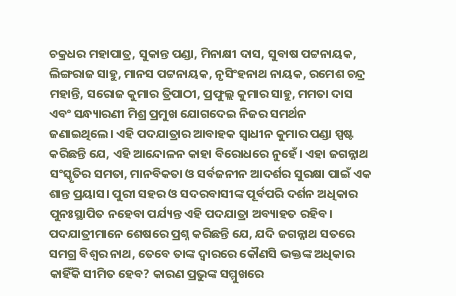ଚକ୍ରଧର ମହାପାତ୍ର, ସୁକାନ୍ତ ପଣ୍ଡା, ମିନାକ୍ଷୀ ଦାସ, ସୁବାଷ ପଟ୍ଟନାୟକ, ଲିଙ୍ଗରାଜ ସାହୁ, ମାନସ ପଟ୍ଟନାୟକ, ନୃସିଂହନାଥ ନାୟକ, ରମେଶ ଚନ୍ଦ୍ର ମହାନ୍ତି, ସରୋଜ କୁମାର ତ୍ରିପାଠୀ, ପ୍ରଫୁଲ୍ଲ କୁମାର ସାହୁ, ମମତା ଦାସ ଏବଂ ସନ୍ଧ୍ୟାରଣୀ ମିଶ୍ର ପ୍ରମୁଖ ଯୋଗଦେଇ ନିଜର ସମର୍ଥନ ଜଣାଇଥିଲେ। ଏହି ପଦଯାତ୍ରାର ଆବାହକ ସ୍ୱାଧୀନ କୁମାର ପଣ୍ଡା ସ୍ପଷ୍ଟ କରିଛନ୍ତି ଯେ, ଏହି ଆନ୍ଦୋଳନ କାହା ବିରୋଧରେ ନୁହେଁ। ଏହା ଜଗନ୍ନାଥ ସଂସ୍କୃତିର ସମତା, ମାନବିକତା ଓ ସର୍ବଜନୀନ ଆଦର୍ଶର ସୁରକ୍ଷା ପାଇଁ ଏକ ଶାନ୍ତ ପ୍ରୟାସ। ପୁରୀ ସହର ଓ ସଦରବାସୀଙ୍କ ପୂର୍ବପରି ଦର୍ଶନ ଅଧିକାର ପୁନଃସ୍ଥାପିତ ନହେବା ପର୍ଯ୍ୟନ୍ତ ଏହି ପଦଯାତ୍ରା ଅବ୍ୟାହତ ରହିବ। ପଦଯାତ୍ରୀମାନେ ଶେଷରେ ପ୍ରଶ୍ନ କରିଛନ୍ତି ଯେ, ଯଦି ଜଗନ୍ନାଥ ସତରେ ସମଗ୍ର ବିଶ୍ୱର ନାଥ, ତେବେ ତାଙ୍କ ଦ୍ୱାରରେ କୌଣସି ଭକ୍ତଙ୍କ ଅଧିକାର କାହିଁକି ସୀମିତ ହେବ? କାରଣ ପ୍ରଭୁଙ୍କ ସମ୍ମୁଖରେ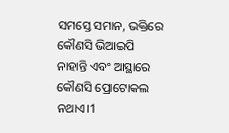ସମସ୍ତେ ସମାନ, ଭକ୍ତିରେ କୌଣସି ଭିଆଇପି ନାହାନ୍ତି ଏବଂ ଆସ୍ଥାରେ କୌଣସି ପ୍ରୋଟୋକଲ ନଥାଏ।1